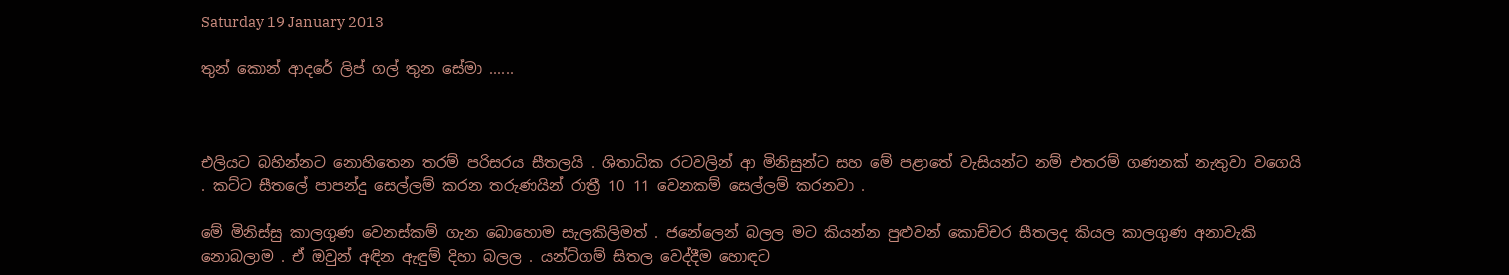Saturday 19 January 2013

තුන් කොන් ආදරේ ලිප් ගල් තුන සේමා ......



එලියට බහින්නට නොහිතෙන තරම් පරිසරය සීතලයි . ශිතාධික රටවලින් ආ මිනිසුන්ට සහ මේ පළාතේ වැසියන්ට නම් එතරම් ගණනක් නැතුවා වගෙයි . කට්ට සීතලේ පාපන්දු සෙල්ලම් කරන තරුණයින් රාත්‍රී 10 11 වෙනකම් සෙල්ලම් කරනවා .

මේ මිනිස්සු කාලගුණ වෙනස්කම් ගැන බොහොම සැලකිලිමත් . ජනේලෙන් බලල මට කියන්න පුළුවන් කොච්චර සීතලද කියල කාලගුණ අනාවැකි නොබලාම . ඒ ඔවුන් අඳින ඇඳුම් දිහා බලල . යන්ට්ගම් සිතල වෙද්දීම හොඳට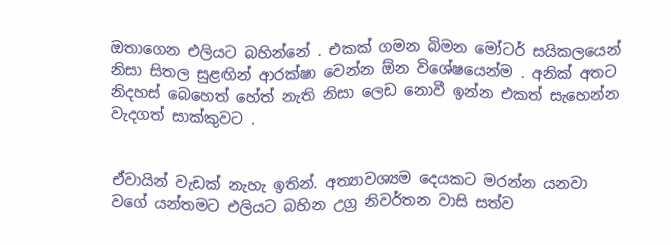ඔතාගෙන එලියට බහින්නේ . එකක් ගමන බිමන මෝටර් සයිකලයෙන් නිසා සිතල සුළඟින් ආරක්ෂා වෙන්න ඕන විශේෂයෙන්ම . අනික් අතට නිදහස් බෙහෙත් හේත් නැති නිසා ලෙඩ නොවී ඉන්න එකත් සැහෙන්න වැදගත් සාක්කුවට .


ඒවායින් වැඩක් නැහැ ඉතින්. අත්‍යාවශ්‍යම දෙයකට මරන්න යනවා වගේ යන්තමට එලියට බහින උග්‍ර නිවර්තන වාසි සත්ව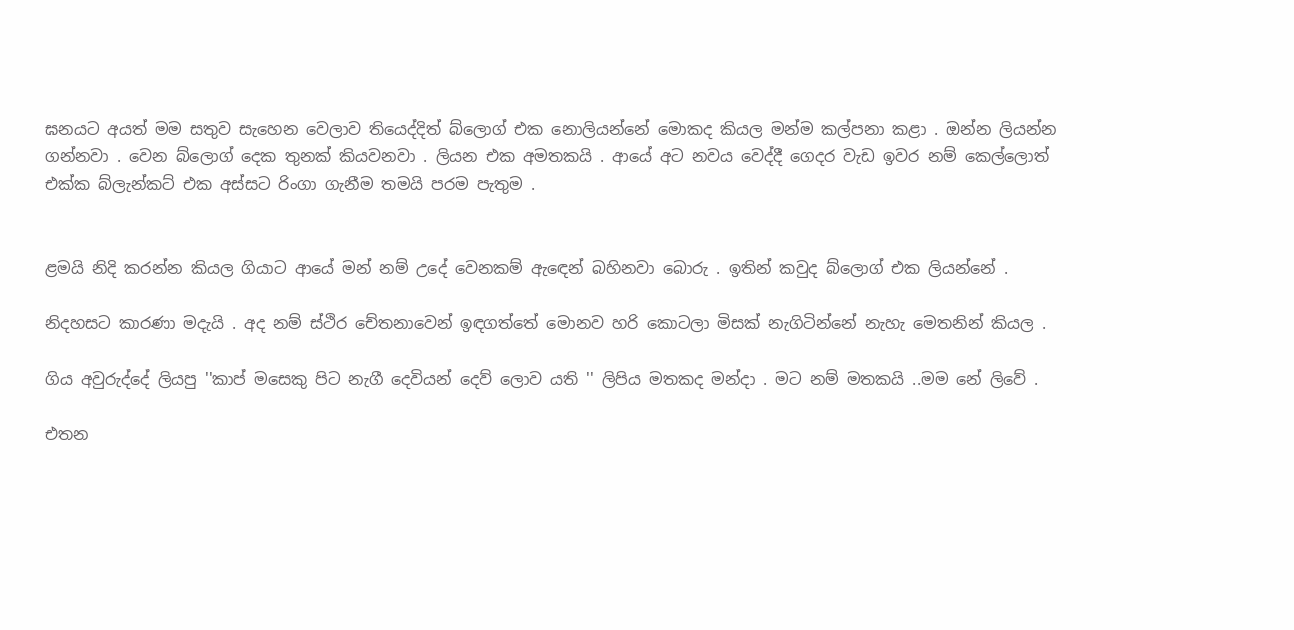ඝනයට අයත් මම සතුව සැහෙන වෙලාව තියෙද්දිත් බ්ලොග් එක නොලියන්නේ මොකද කියල මන්ම කල්පනා කළා . ඔන්න ලියන්න ගන්නවා . වෙන බ්ලොග් දෙක තුනක් කියවනවා . ලියන එක අමතකයි . ආයේ අට නවය වෙද්දී ගෙදර වැඩ ඉවර නම් කෙල්ලොත් එක්ක බ්ලැන්කට් එක අස්සට රිංගා ගැනීම තමයි පරම පැතුම .


ළමයි නිදි කරන්න කියල ගියාට ආයේ මන් නම් උදේ වෙනකම් ඇඳෙන් බහිනවා බොරු . ඉතින් කවුද බ්ලොග් එක ලියන්නේ .

නිදහසට කාරණා මදැයි . අද නම් ස්ථිර චේතනාවෙන් ඉඳගත්තේ මොනව හරි කොටලා මිසක් නැගිටින්නේ නැහැ මෙතනින් කියල .

ගිය අවුරුද්දේ ලියපු ''කාප් මසෙකු පිට නැගී දෙවියන් දෙව් ලොව යති '' ලිපිය මතකද මන්දා . මට නම් මතකයි ..මම නේ ලිවේ .

එතන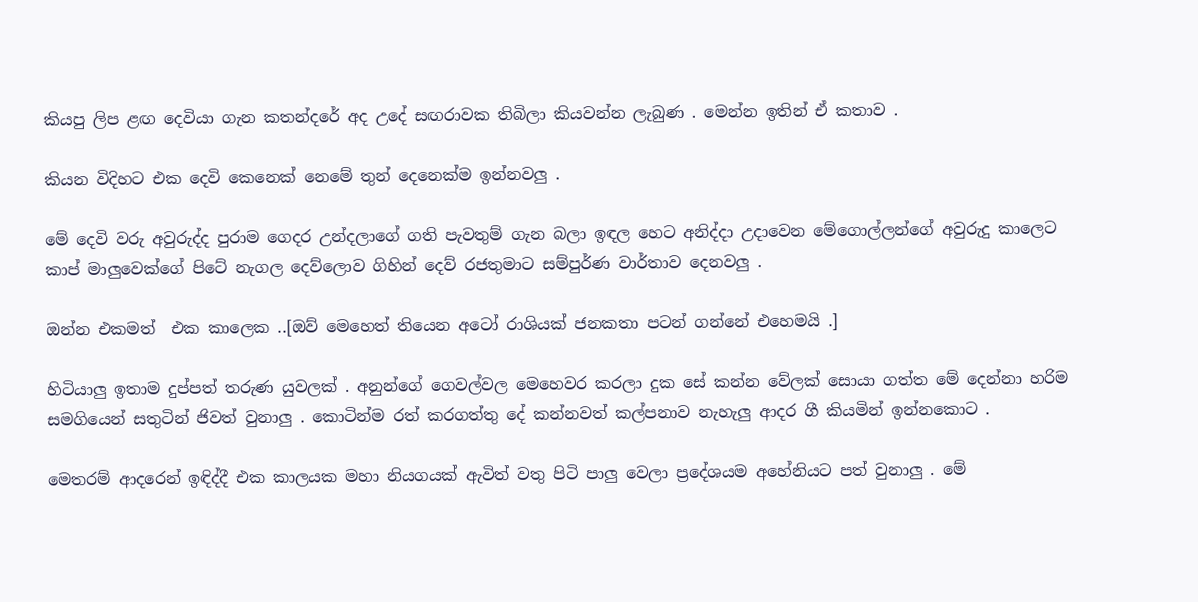කියපු ලිප ළඟ දෙවියා ගැන කතන්දරේ අද උදේ සඟරාවක තිබිලා කියවන්න ලැබුණ . මෙන්න ඉතින් ඒ කතාව .

කියන විදිහට එක දෙවි කෙනෙක් නෙමේ තුන් දෙනෙක්ම ඉන්නවලු .

මේ දෙවි වරු අවුරුද්ද පුරාම ගෙදර උන්දලාගේ ගති පැවතුම් ගැන බලා ඉඳල හෙට අනිද්දා උදාවෙන මේගොල්ලන්ගේ අවුරුදු කාලෙට කාප් මාලුවෙක්ගේ පිටේ නැගල දෙව්ලොව ගිහින් දෙව් රජතුමාට සම්පුර්ණ වාර්තාව දෙනවලු .

ඔන්න එකමත්  එක කාලෙක ..[ඔව් මෙහෙත් තියෙන අටෝ රාශියක් ජනකතා පටන් ගන්නේ එහෙමයි .]

හිටියාලු ඉතාම දුප්පත් තරුණ යුවලක් . අනුන්ගේ ගෙවල්වල මෙහෙවර කරලා දුක සේ කන්න වේලක් සොයා ගත්ත මේ දෙන්නා හරිම සමගියෙන් සතුටින් ජිවත් වුනාලු . කොටින්ම රත් කරගත්තු දේ කන්නවත් කල්පනාව නැහැලු ආදර ගී කියමින් ඉන්නකොට .

මෙතරම් ආදරෙන් ඉඳිද්දී එක කාලයක මහා නියගයක් ඇවිත් වතු පිටි පාලු වෙලා ප්‍රදේශයම අහේනියට පත් වුනාලු . මේ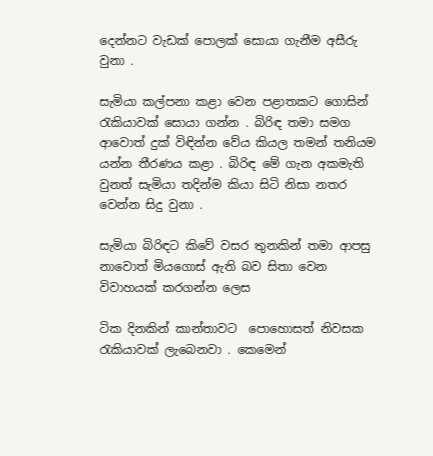දෙන්නට වැඩක් පොලක් සොයා ගැනීම අසීරු වුනා .

සැමියා කල්පනා කළා වෙන පළාතකට ගොසින් රැකියාවක් සොයා ගන්න . බිරිඳ තමා සමග ආවොත් දුක් විඳින්න වේය කියල තමන් තනියම යන්න තීරණය කළා . බිරිඳ මේ ගැන අකමැති වුනත් සැමියා තදින්ම කියා සිටි නිසා නතර වෙන්න සිදු වුනා .

සැමියා බිරිඳට කිවේ වසර තුනකින් තමා ආපසු නාවොත් මියගොස් ඇති බව සිතා වෙන විවාහයක් කරගන්න ලෙස

ටික දිනකින් කාන්තාවට  පොහොසත් නිවසක රැකියාවක් ලැබෙනවා . කෙමෙන්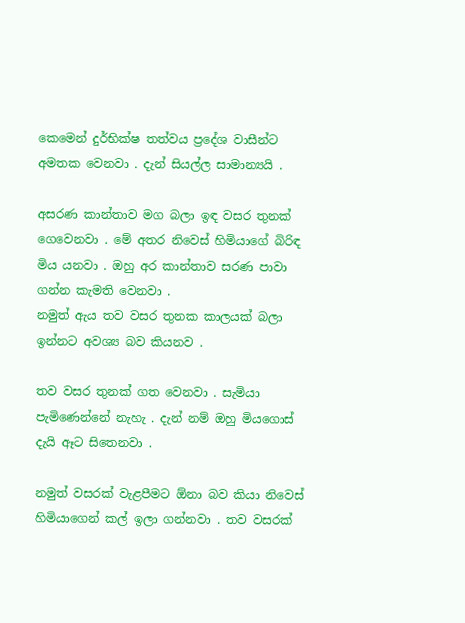කෙමෙන් දුර්භික්ෂ තත්වය ප්‍රදේශ වාසීන්ට අමතක වෙනවා . දැන් සියල්ල සාමාන්‍යයි .

අසරණ කාන්තාව මග බලා ඉඳ වසර තුනක් ගෙවෙනවා . මේ අතර නිවෙස් හිමියාගේ බිරිඳ මිය යනවා . ඔහු අර කාන්තාව සරණ පාවා ගන්න කැමති වෙනවා .
නමුත් ඇය තව වසර තුනක කාලයක් බලා ඉන්නට අවශ්‍ය බව කියනව .

තව වසර තුනක් ගත වෙනවා . සැමියා පැමිණෙන්නේ නැහැ . දැන් නම් ඔහු මියගොස් දැයි ඈට සිතෙනවා .

නමුත් වසරක් වැළපීමට ඕනා බව කියා නිවෙස් හිමියාගෙන් කල් ඉලා ගන්නවා . තව වසරක්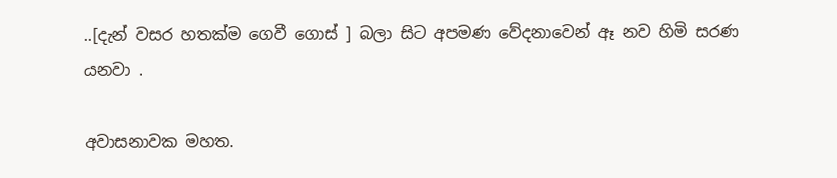..[දැන් වසර හතක්ම ගෙවී ගොස් ] බලා සිට අපමණ වේදනාවෙන් ඈ නව හිමි සරණ යනවා .

අවාසනාවක මහත.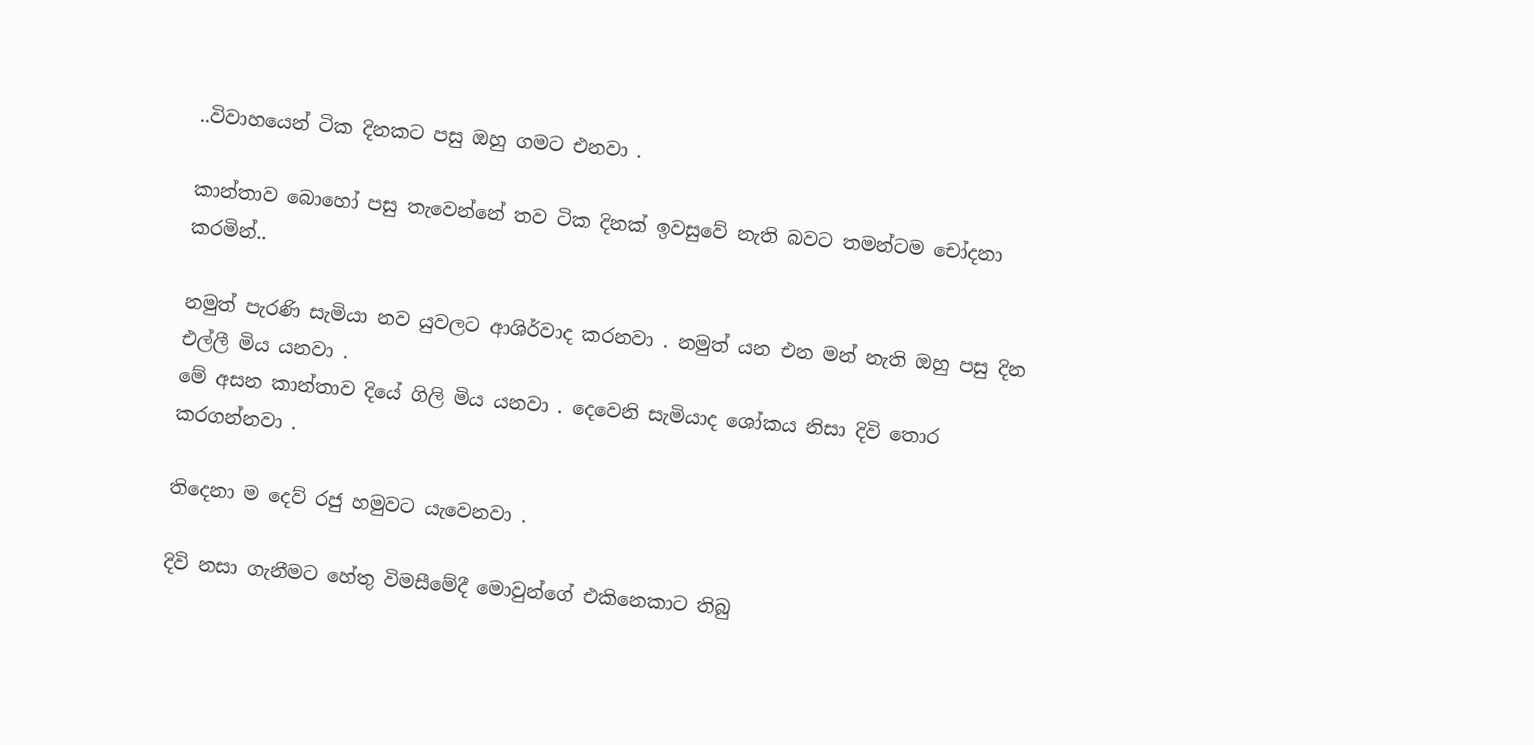..විවාහයෙන් ටික දිනකට පසු ඔහු ගමට එනවා .

කාන්තාව බොහෝ පසු තැවෙන්නේ තව ටික දිනක් ඉවසුවේ නැති බවට තමන්ටම චෝදනා කරමින්..

නමුත් පැරණි සැමියා නව යුවලට ආශිර්වාද කරනවා . නමුත් යන එන මන් නැති ඔහු පසු දින එල්ලී මිය යනවා .
මේ අසන කාන්තාව දියේ ගිලි මිය යනවා . දෙවෙනි සැමියාද ශෝකය නිසා දිවි තොර කරගන්නවා .

තිදෙනා ම දෙව් රජු හමුවට යැවෙනවා .

දිවි නසා ගැනීමට හේතු විමසීමේදී මොවුන්ගේ එකිනෙකාට තිබු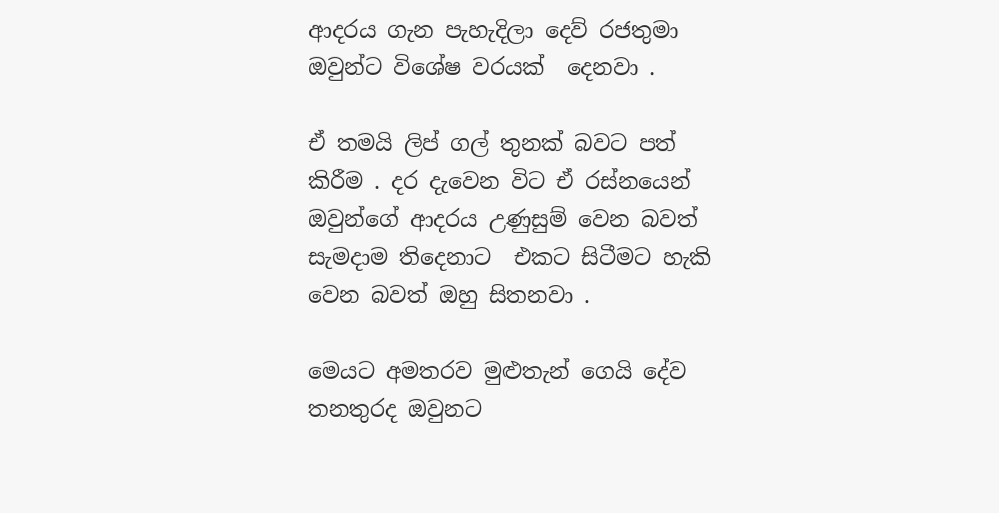ආදරය ගැන පැහැදිලා දෙව් රජතුමා ඔවුන්ට විශේෂ වරයක්  දෙනවා .

ඒ තමයි ලිප් ගල් තුනක් බවට පත් කිරීම . දර දැවෙන විට ඒ රස්නයෙන් ඔවුන්ගේ ආදරය උණුසුම් වෙන බවත් සැමදාම තිදෙනාට  එකට සිටීමට හැකි වෙන බවත් ඔහු සිතනවා .

මෙයට අමතරව මුළුතැන් ගෙයි දේව තනතුරද ඔවුනට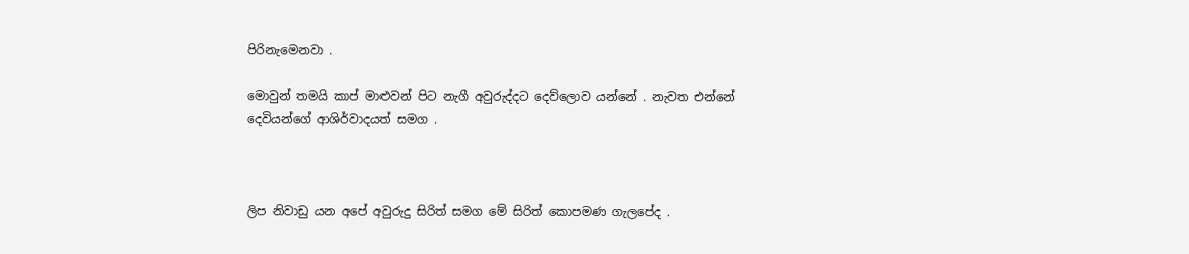පිරිනැමෙනවා .

මොවුන් තමයි කාප් මාළුවන් පිට නැගී අවුරුද්දට දෙව්ලොව යන්නේ . නැවත එන්නේ දෙවියන්ගේ ආශිර්වාදයත් සමග .



ලිප නිවාඩු යන අපේ අවුරුදු සිරිත් සමග මේ සිරිත් කොපමණ ගැලපේද .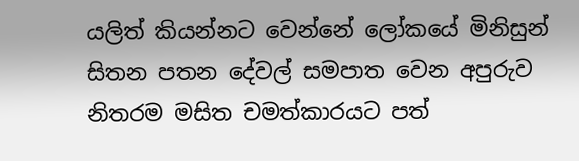යලිත් කියන්නට වෙන්නේ ලෝකයේ මිනිසුන් සිතන පතන දේවල් සමපාත වෙන අපුරුව නිතරම මසිත චමත්කාරයට පත්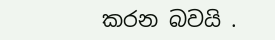කරන බවයි .